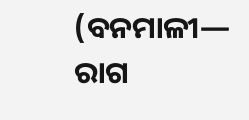(ବନମାଳୀ— ରାଗ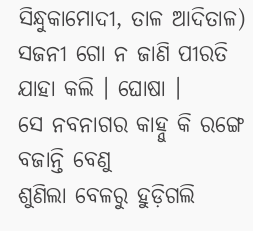ସିନ୍ଧୁକାମୋଦୀ, ତାଳ ଆଦିତାଳ)
ସଜନୀ ଗୋ ନ ଜାଣି ପୀରତି ଯାହା କଲି । ଘୋଷା ।
ସେ ନବନାଗର କାହ୍ନୁ କି ରଙ୍ଗେ ବଜାନ୍ତି ବେଣୁ
ଶୁଣିଲା ବେଳରୁ ହୁଡ଼ିଗଲି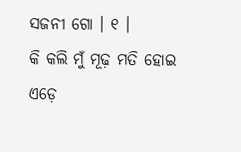ସଜନୀ ଗୋ । ୧ ।
କି କଲି ମୁଁ ମୂଢ଼ ମତି ହୋଇ ଏଡ଼େ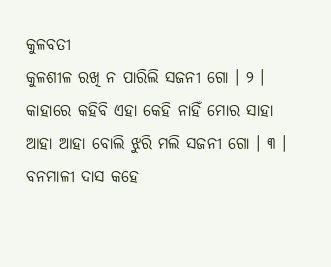କୁଳବତୀ
କୁଳଶୀଳ ରଖି ନ ପାରିଲି ସଜନୀ ଗୋ । ୨ ।
କାହାରେ କହିବି ଏହା କେହି ନାହିଁ ମୋର ସାହା
ଆହା ଆହା ବୋଲି ଝୁରି ମଲି ସଜନୀ ଗୋ । ୩ ।
ବନମାଳୀ ଦାସ କହେ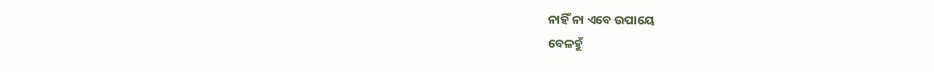ନାହିଁ ନା ଏବେ ଉପାୟେ
ବେଳହୁଁ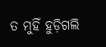ତ ମୁହିଁ ହୁଡ଼ିଗଲି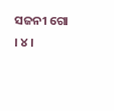ସଜନୀ ଗୋ । ୪ ।